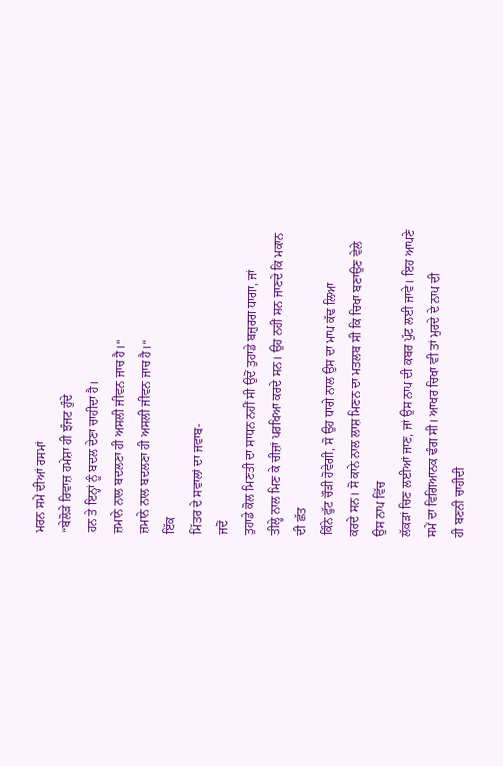ਮਰਨ ਸਮੇਂ ਦੀਆਂ ਰਸਮਾਂ
“ਬੇਲੋੜੇ ਰਿਵਾਜ਼ ਹਮੇਸ਼ਾ ਹੀ ਝੰਜਟ ਹੁੰਦੇ
ਹਨ ਤੇ ਇਨ੍ਹਾਂ ਨੂੰ ਬਦਲ ਦੇਣਾ ਚਾਹੀਦਾ ਹੈ।
ਜ਼ਮਾਨੇ ਨਾਲ ਬਦਲਣਾ ਹੀ ਅਸਲੀ ਜੀਵਨ ਜਾਚ ਹੈ।“
ਜ਼ਮਾਨੇ ਨਾਲ ਬਦਲਣਾ ਹੀ ਅਸਲੀ ਜੀਵਨ ਜਾਚ ਹੈ।“
ਇੱਕ
ਮਿੱਤਰ ਦੇ ਸਵਾਲਾਂ ਦਾ ਜਵਾਬ-
ਜਦੋਂ
ਤੁਹਾਡੇ ਕੋਲ ਮਿਣਤੀ ਦਾ ਸਾਧਨ ਨਹੀਂ ਸੀ ਉਦੋਂ ਤੁਹਾਡੇ ਬਜ਼ੁਰਗ ਧਾਗਾ, ਜਾਂ
ਤੀਲ੍ਹੇ ਨਾਲ ਮਿਣ ਕੇ ਚੀਜ਼ਾਂ ਪਰਖਿਆ ਕਰਦੇ ਸਨ। ਉਹ ਨਹੀਂ ਸਨ ਜਾਣਦੇ ਕਿ ਮਕਾਨ ਦੀ ਛੱਤ
ਕਿੰਨੇ ਫੁੱਟ ਚੌੜੀ ਹੋਵੇਗੀ, ਸੋ ਉਹ ਧਾਗੇ ਨਾਲ ਉਸ ਦਾ ਮਾਪ ਕੱਢ ਲਿਆ
ਕਰਦੇ ਸਨ। ਸੋ ਕਾਨੇ ਨਾਲ ਲਾਸ਼ ਮਿਣਨ ਦਾ ਮਤਲਬ ਸੀ ਕਿ ਚਿਖਾ ਬਣਾਉਣ ਵੇਲੇ ਉਸ ਨਾਪ ਵਿੱਚ
ਲੱਕੜਾਂ ਚਿਣ ਲਈਆਂ ਜਾਣ, ਜਾਂ ਉਸ ਨਾਪ ਦੀ ਕਬਰ ਪੁੱਟ ਲਈ ਜਾਵੇ। ਇਹ ਆਪਣੇ ਸਮੇਂ ਦਾ ਵਿਗਿਆਨਕ ਢੰਗ ਸੀ। ਆਖਰ ਚਿਖਾ ਵੀ ਤਾਂ ਮੁਰਦੇ ਦੇ ਨਾਪ ਦੀ
ਹੀ ਬਣਨੀ ਚਾਹੀਦੀ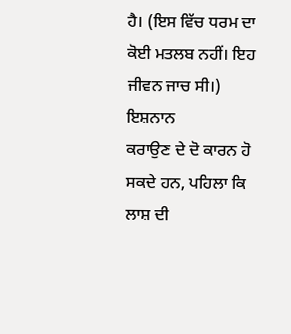ਹੈ। (ਇਸ ਵਿੱਚ ਧਰਮ ਦਾ ਕੋਈ ਮਤਲਬ ਨਹੀਂ। ਇਹ ਜੀਵਨ ਜਾਚ ਸੀ।)
ਇਸ਼ਨਾਨ
ਕਰਾਉਣ ਦੇ ਦੋ ਕਾਰਨ ਹੋ ਸਕਦੇ ਹਨ, ਪਹਿਲਾ ਕਿ ਲਾਸ਼ ਦੀ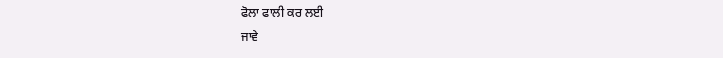ਫੋਲਾ ਫਾਲੀ ਕਰ ਲਈ
ਜਾਵੇ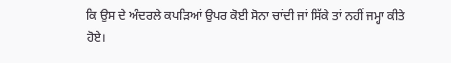ਕਿ ਉਸ ਦੇ ਅੰਦਰਲੇ ਕਪੜਿਆਂ ਉਪਰ ਕੋਈ ਸੋਨਾ ਚਾਂਦੀ ਜਾਂ ਸਿੱਕੇ ਤਾਂ ਨਹੀਂ ਜਮ੍ਹਾ ਕੀਤੇ
ਹੋਏ।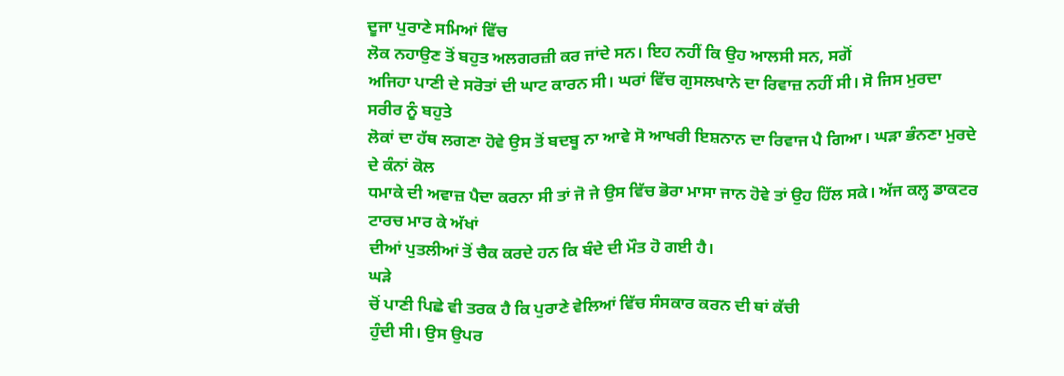ਦੂਜਾ ਪੁਰਾਣੇ ਸਮਿਆਂ ਵਿੱਚ
ਲੋਕ ਨਹਾਉਣ ਤੋਂ ਬਹੁਤ ਅਲਗਰਜ਼ੀ ਕਰ ਜਾਂਦੇ ਸਨ। ਇਹ ਨਹੀਂ ਕਿ ਉਹ ਆਲਸੀ ਸਨ, ਸਗੋਂ
ਅਜਿਹਾ ਪਾਣੀ ਦੇ ਸਰੋਤਾਂ ਦੀ ਘਾਟ ਕਾਰਨ ਸੀ। ਘਰਾਂ ਵਿੱਚ ਗੁਸਲਖਾਨੇ ਦਾ ਰਿਵਾਜ਼ ਨਹੀਂ ਸੀ। ਸੋ ਜਿਸ ਮੁਰਦਾ ਸਰੀਰ ਨੂੰ ਬਹੁਤੇ
ਲੋਕਾਂ ਦਾ ਹੱਥ ਲਗਣਾ ਹੋਵੇ ਉਸ ਤੋਂ ਬਦਬੂ ਨਾ ਆਵੇ ਸੋ ਆਖਰੀ ਇਸ਼ਨਾਨ ਦਾ ਰਿਵਾਜ ਪੈ ਗਿਆ। ਘੜਾ ਭੰਨਣਾ ਮੁਰਦੇ ਦੇ ਕੰਨਾਂ ਕੋਲ
ਧਮਾਕੇ ਦੀ ਅਵਾਜ਼ ਪੈਦਾ ਕਰਨਾ ਸੀ ਤਾਂ ਜੋ ਜੇ ਉਸ ਵਿੱਚ ਭੋਰਾ ਮਾਸਾ ਜਾਨ ਹੋਵੇ ਤਾਂ ਉਹ ਹਿੱਲ ਸਕੇ। ਅੱਜ ਕਲ੍ਹ ਡਾਕਟਰ ਟਾਰਚ ਮਾਰ ਕੇ ਅੱਖਾਂ
ਦੀਆਂ ਪੁਤਲੀਆਂ ਤੋਂ ਚੈਕ ਕਰਦੇ ਹਨ ਕਿ ਬੰਦੇ ਦੀ ਮੌਤ ਹੋ ਗਈ ਹੈ।
ਘੜੇ
ਚੋਂ ਪਾਣੀ ਪਿਛੇ ਵੀ ਤਰਕ ਹੈ ਕਿ ਪੁਰਾਣੇ ਵੇਲਿਆਂ ਵਿੱਚ ਸੰਸਕਾਰ ਕਰਨ ਦੀ ਥਾਂ ਕੱਚੀ
ਹੁੰਦੀ ਸੀ। ਉਸ ਉਪਰ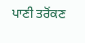ਪਾਣੀ ਤਰੋਂਕਣ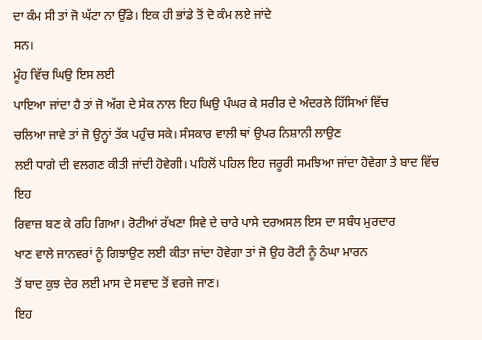ਦਾ ਕੰਮ ਸੀ ਤਾਂ ਜੋ ਘੱਟਾ ਨਾ ਉੱਡੇ। ਇਕ ਹੀ ਭਾਂਡੇ ਤੋਂ ਦੋ ਕੰਮ ਲਏ ਜਾਂਦੇ
ਸਨ।
ਮੂੰਹ ਵਿੱਚ ਘਿਉ ਇਸ ਲਈ
ਪਾਇਆ ਜਾਂਦਾ ਹੈ ਤਾਂ ਜੋ ਅੱਗ ਦੇ ਸੇਕ ਨਾਲ ਇਹ ਘਿਉ ਪੰਘਰ ਕੇ ਸਰੀਰ ਦੇ ਅੰਦਰਲੇ ਹਿੱਸਿਆਂ ਵਿੱਚ
ਚਲਿਆ ਜਾਵੇ ਤਾਂ ਜੋ ਉਨ੍ਹਾਂ ਤੱਕ ਪਹੁੰਚ ਸਕੇ। ਸੰਸਕਾਰ ਵਾਲੀ ਥਾਂ ਉਪਰ ਨਿਸ਼ਾਨੀ ਲਾਉਣ
ਲਈ ਧਾਗੇ ਦੀ ਵਲਗਣ ਕੀਤੀ ਜਾਂਦੀ ਹੋਵੇਗੀ। ਪਹਿਲੋਂ ਪਹਿਲ ਇਹ ਜਰੂਰੀ ਸਮਝਿਆ ਜਾਂਦਾ ਹੋਵੇਗਾ ਤੇ ਬਾਦ ਵਿੱਚ ਇਹ
ਰਿਵਾਜ਼ ਬਣ ਕੇ ਰਹਿ ਗਿਆ। ਰੋਟੀਆਂ ਰੱਖਣਾ ਸਿਵੇ ਦੇ ਚਾਰੇ ਪਾਸੇ ਦਰਅਸਲ ਇਸ ਦਾ ਸਬੰਧ ਮੁਰਦਾਰ
ਖਾਣ ਵਾਲੇ ਜਾਨਵਰਾਂ ਨੂੰ ਗਿਝਾਉਣ ਲਈ ਕੀਤਾ ਜਾਂਦਾ ਹੋਵੇਗਾ ਤਾਂ ਜੋ ਉਹ ਰੋਟੀ ਨੂੰ ਠੰਘਾ ਮਾਰਨ
ਤੋਂ ਬਾਦ ਕੁਝ ਦੇਰ ਲਈ ਮਾਸ ਦੇ ਸਵਾਦ ਤੋਂ ਵਰਜੇ ਜਾਣ।
ਇਹ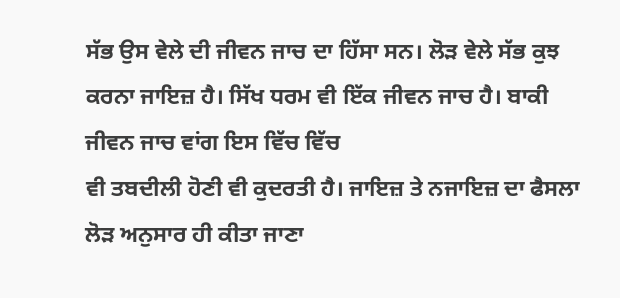ਸੱਭ ਉਸ ਵੇਲੇ ਦੀ ਜੀਵਨ ਜਾਚ ਦਾ ਹਿੱਸਾ ਸਨ। ਲੋੜ ਵੇਲੇ ਸੱਭ ਕੁਝ ਕਰਨਾ ਜਾਇਜ਼ ਹੈ। ਸਿੱਖ ਧਰਮ ਵੀ ਇੱਕ ਜੀਵਨ ਜਾਚ ਹੈ। ਬਾਕੀ ਜੀਵਨ ਜਾਚ ਵਾਂਗ ਇਸ ਵਿੱਚ ਵਿੱਚ
ਵੀ ਤਬਦੀਲੀ ਹੋਣੀ ਵੀ ਕੁਦਰਤੀ ਹੈ। ਜਾਇਜ਼ ਤੇ ਨਜਾਇਜ਼ ਦਾ ਫੈਸਲਾ ਲੋੜ ਅਨੁਸਾਰ ਹੀ ਕੀਤਾ ਜਾਣਾ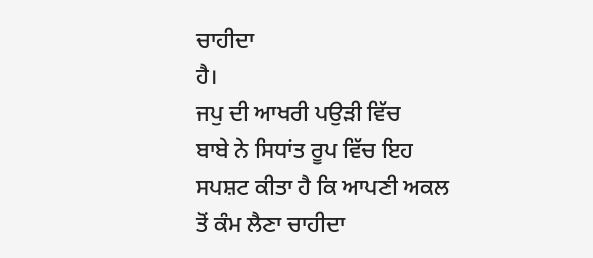ਚਾਹੀਦਾ
ਹੈ।
ਜਪੁ ਦੀ ਆਖਰੀ ਪਉੜੀ ਵਿੱਚ
ਬਾਬੇ ਨੇ ਸਿਧਾਂਤ ਰੂਪ ਵਿੱਚ ਇਹ ਸਪਸ਼ਟ ਕੀਤਾ ਹੈ ਕਿ ਆਪਣੀ ਅਕਲ ਤੋਂ ਕੰਮ ਲੈਣਾ ਚਾਹੀਦਾ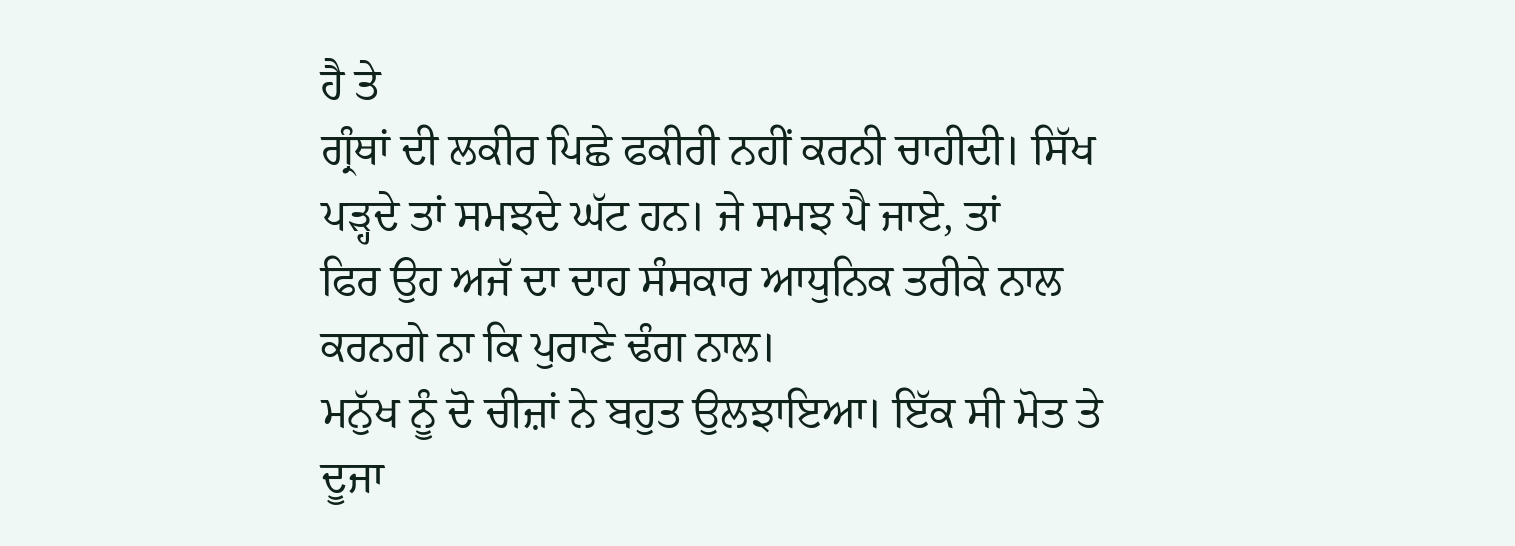ਹੈ ਤੇ
ਗ੍ਰੰਥਾਂ ਦੀ ਲਕੀਰ ਪਿਛੇ ਫਕੀਰੀ ਨਹੀਂ ਕਰਨੀ ਚਾਹੀਦੀ। ਸਿੱਖ ਪੜ੍ਹਦੇ ਤਾਂ ਸਮਝਦੇ ਘੱਟ ਹਨ। ਜੇ ਸਮਝ ਪੈ ਜਾਏ, ਤਾਂ
ਫਿਰ ਉਹ ਅਜੱ ਦਾ ਦਾਹ ਸੰਸਕਾਰ ਆਧੁਨਿਕ ਤਰੀਕੇ ਨਾਲ ਕਰਨਗੇ ਨਾ ਕਿ ਪੁਰਾਣੇ ਢੰਗ ਨਾਲ।
ਮਨੁੱਖ ਨੂੰ ਦੋ ਚੀਜ਼ਾਂ ਨੇ ਬਹੁਤ ਉਲਝਾਇਆ। ਇੱਕ ਸੀ ਮੋਤ ਤੇ ਦੂਜਾ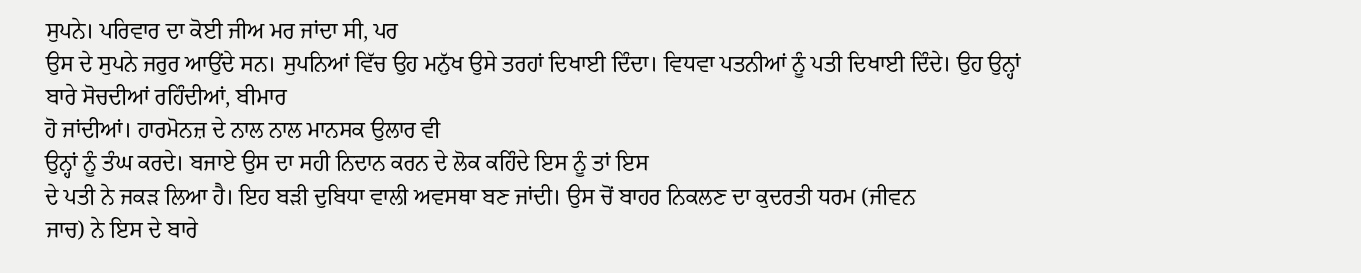ਸੁਪਨੇ। ਪਰਿਵਾਰ ਦਾ ਕੋਈ ਜੀਅ ਮਰ ਜਾਂਦਾ ਸੀ, ਪਰ
ਉਸ ਦੇ ਸੁਪਨੇ ਜਰੁਰ ਆਉਂਦੇ ਸਨ। ਸੁਪਨਿਆਂ ਵਿੱਚ ਉਹ ਮਨੁੱਖ ਉਸੇ ਤਰਹਾਂ ਦਿਖਾਈ ਦਿੰਦਾ। ਵਿਧਵਾ ਪਤਨੀਆਂ ਨੂੰ ਪਤੀ ਦਿਖਾਈ ਦਿੰਦੇ। ਉਹ ਉਨ੍ਹਾਂ ਬਾਰੇ ਸੋਚਦੀਆਂ ਰਹਿੰਦੀਆਂ, ਬੀਮਾਰ
ਹੋ ਜਾਂਦੀਆਂ। ਹਾਰਮੋਨਜ਼ ਦੇ ਨਾਲ ਨਾਲ ਮਾਨਸਕ ਉਲਾਰ ਵੀ
ਉਨ੍ਹਾਂ ਨੂੰ ਤੰਘ ਕਰਦੇ। ਬਜਾਏ ਉਸ ਦਾ ਸਹੀ ਨਿਦਾਨ ਕਰਨ ਦੇ ਲੋਕ ਕਹਿੰਦੇ ਇਸ ਨੂੰ ਤਾਂ ਇਸ
ਦੇ ਪਤੀ ਨੇ ਜਕੜ ਲਿਆ ਹੈ। ਇਹ ਬੜੀ ਦੁਬਿਧਾ ਵਾਲੀ ਅਵਸਥਾ ਬਣ ਜਾਂਦੀ। ਉਸ ਚੋਂ ਬਾਹਰ ਨਿਕਲਣ ਦਾ ਕੁਦਰਤੀ ਧਰਮ (ਜੀਵਨ
ਜਾਚ) ਨੇ ਇਸ ਦੇ ਬਾਰੇ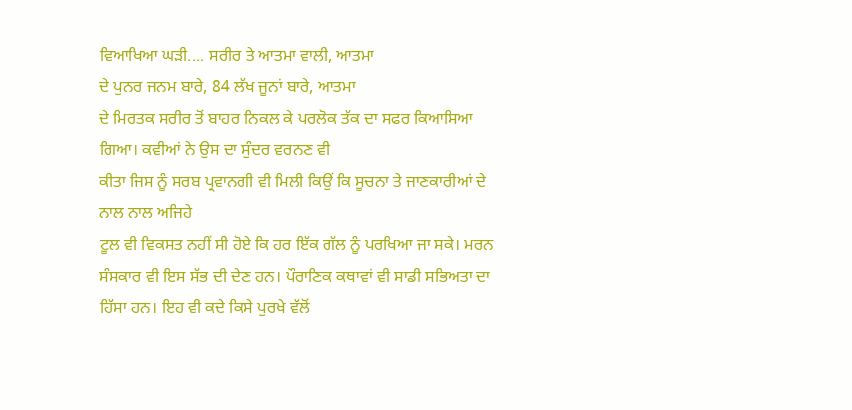ਵਿਆਖਿਆ ਘੜੀ.... ਸਰੀਰ ਤੇ ਆਤਮਾ ਵਾਲੀ, ਆਤਮਾ
ਦੇ ਪੁਨਰ ਜਨਮ ਬਾਰੇ, 84 ਲੱਖ ਜੂਨਾਂ ਬਾਰੇ, ਆਤਮਾ
ਦੇ ਮਿਰਤਕ ਸਰੀਰ ਤੋਂ ਬਾਹਰ ਨਿਕਲ ਕੇ ਪਰਲੋਕ ਤੱਕ ਦਾ ਸਫਰ ਕਿਆਸਿਆ ਗਿਆ। ਕਵੀਆਂ ਨੇ ਉਸ ਦਾ ਸੁੰਦਰ ਵਰਨਣ ਵੀ
ਕੀਤਾ ਜਿਸ ਨੂੰ ਸਰਬ ਪ੍ਰਵਾਨਗੀ ਵੀ ਮਿਲੀ ਕਿਉਂ ਕਿ ਸੂਚਨਾ ਤੇ ਜਾਣਕਾਰੀਆਂ ਦੇ ਨਾਲ ਨਾਲ ਅਜਿਹੇ
ਟੂਲ ਵੀ ਵਿਕਸਤ ਨਹੀਂ ਸੀ ਹੋਏ ਕਿ ਹਰ ਇੱਕ ਗੱਲ ਨੂੰ ਪਰਖਿਆ ਜਾ ਸਕੇ। ਮਰਨ ਸੰਸਕਾਰ ਵੀ ਇਸ ਸੱਭ ਦੀ ਦੇਣ ਹਨ। ਪੌਰਾਣਿਕ ਕਥਾਵਾਂ ਵੀ ਸਾਡੀ ਸਭਿਅਤਾ ਦਾ
ਹਿੱਸਾ ਹਨ। ਇਹ ਵੀ ਕਦੇ ਕਿਸੇ ਪੁਰਖੇ ਵੱਲੋਂ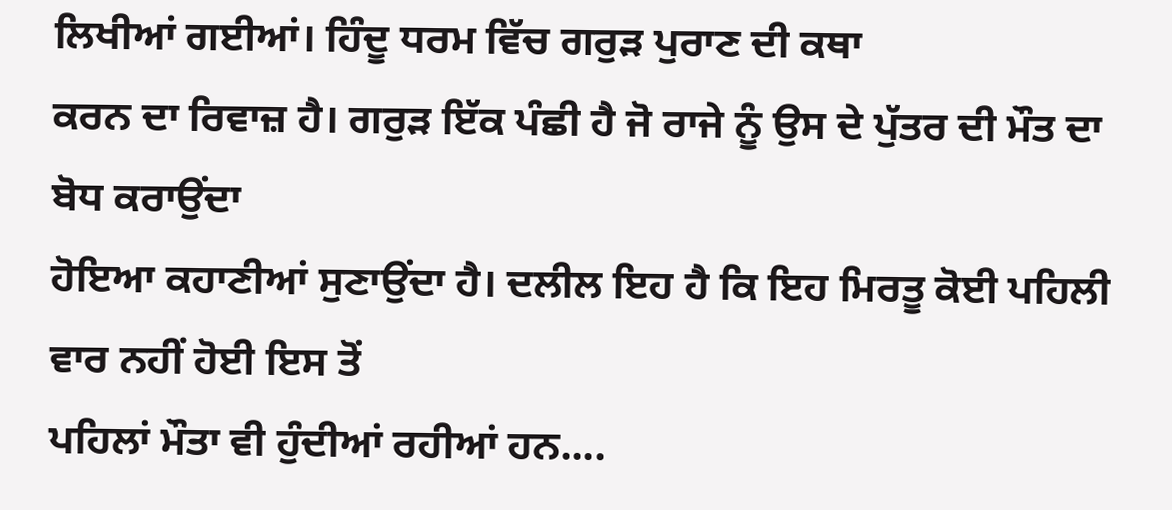ਲਿਖੀਆਂ ਗਈਆਂ। ਹਿੰਦੂ ਧਰਮ ਵਿੱਚ ਗਰੁੜ ਪੁਰਾਣ ਦੀ ਕਥਾ
ਕਰਨ ਦਾ ਰਿਵਾਜ਼ ਹੈ। ਗਰੁੜ ਇੱਕ ਪੰਛੀ ਹੈ ਜੋ ਰਾਜੇ ਨੂੰ ਉਸ ਦੇ ਪੁੱਤਰ ਦੀ ਮੌਤ ਦਾ ਬੋਧ ਕਰਾਉਂਦਾ
ਹੋਇਆ ਕਹਾਣੀਆਂ ਸੁਣਾਉਂਦਾ ਹੈ। ਦਲੀਲ ਇਹ ਹੈ ਕਿ ਇਹ ਮਿਰਤੂ ਕੋਈ ਪਹਿਲੀ ਵਾਰ ਨਹੀਂ ਹੋਈ ਇਸ ਤੋਂ
ਪਹਿਲਾਂ ਮੌਤਾ ਵੀ ਹੁੰਦੀਆਂ ਰਹੀਆਂ ਹਨ....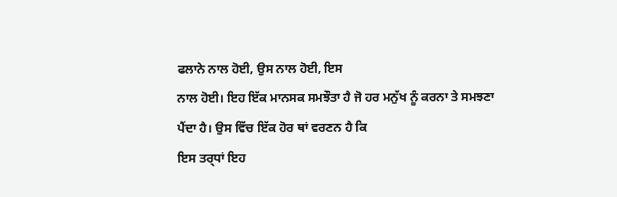ਫਲਾਨੇ ਨਾਲ ਹੋਈ, ਉਸ ਨਾਲ ਹੋਈ, ਇਸ
ਨਾਲ ਹੋਈ। ਇਹ ਇੱਕ ਮਾਨਸਕ ਸਮਝੌਤਾ ਹੈ ਜੋ ਹਰ ਮਨੁੱਖ ਨੂੰ ਕਰਨਾ ਤੇ ਸਮਝਣਾ ਪੈਂਦਾ ਹੈ। ਉਸ ਵਿੱਚ ਇੱਕ ਹੋਰ ਥਾਂ ਵਰਣਨ ਹੈ ਕਿ
ਇਸ ਤਰ੍ਧਾਂ ਇਹ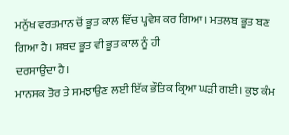ਮਨੁੱਖ ਵਰਤਮਾਨ ਚੋਂ ਭੂਤ ਕਾਲ ਵਿੱਚ ਪ੍ਹਵੇਸ਼ ਕਰ ਗਿਆ। ਮਤਲਬ ਭੂਤ ਬਣ ਗਿਆ ਹੈ। ਸ਼ਬਦ ਭੂਤ ਵੀ ਭੂਤ ਕਾਲ ਨੂੰ ਹੀ
ਦਰਸਾਉਂਦਾ ਹੈ।
ਮਾਨਸਕ ਤੋਰ ਤੇ ਸਮਝਾਉਣ ਲਈ ਇੱਕ ਭੌਤਿਕ ਕ੍ਰਿਆ ਘੜੀ ਗਈ। ਕੁਝ ਕੰਮ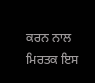ਕਰਨ ਨਾਲ ਮਿਰਤਕ ਇਸ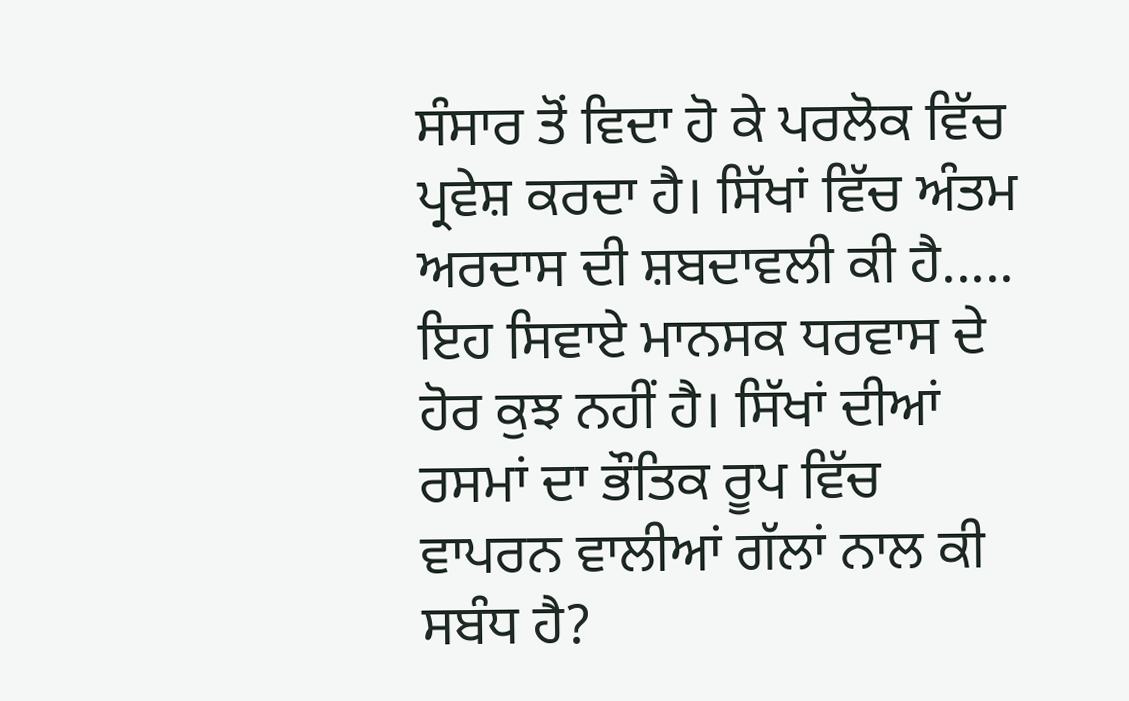ਸੰਸਾਰ ਤੋਂ ਵਿਦਾ ਹੋ ਕੇ ਪਰਲੋਕ ਵਿੱਚ ਪ੍ਰਵੇਸ਼ ਕਰਦਾ ਹੈ। ਸਿੱਖਾਂ ਵਿੱਚ ਅੰਤਮ ਅਰਦਾਸ ਦੀ ਸ਼ਬਦਾਵਲੀ ਕੀ ਹੈ..... ਇਹ ਸਿਵਾਏ ਮਾਨਸਕ ਧਰਵਾਸ ਦੇ ਹੋਰ ਕੁਝ ਨਹੀਂ ਹੈ। ਸਿੱਖਾਂ ਦੀਆਂ ਰਸਮਾਂ ਦਾ ਭੌਤਿਕ ਰੂਪ ਵਿੱਚ ਵਾਪਰਨ ਵਾਲੀਆਂ ਗੱਲਾਂ ਨਾਲ ਕੀ ਸਬੰਧ ਹੈ?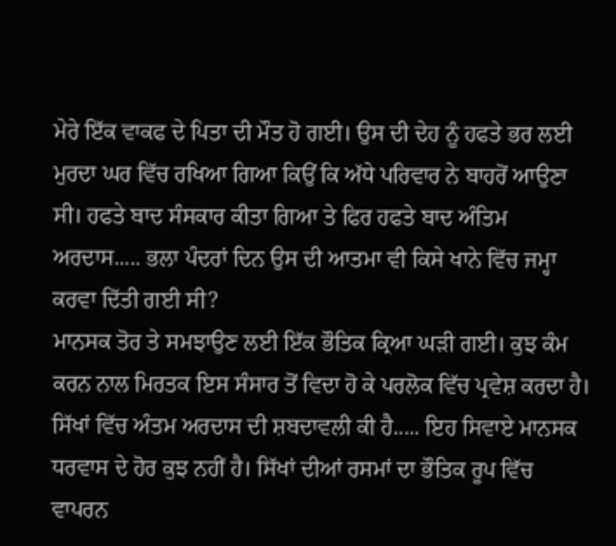ਮੇਰੇ ਇੱਕ ਵਾਕਫ ਦੇ ਪਿਤਾ ਦੀ ਮੌਤ ਹੋ ਗਈ। ਉਸ ਦੀ ਦੇਹ ਨੂੰ ਹਫਤੇ ਭਰ ਲਈ ਮੁਰਦਾ ਘਰ ਵਿੱਚ ਰਖਿਆ ਗਿਆ ਕਿਉਂ ਕਿ ਅੱਧੇ ਪਰਿਵਾਰ ਨੇ ਬਾਹਰੋਂ ਆਉਣਾ ਸੀ। ਹਫਤੇ ਬਾਦ ਸੰਸਕਾਰ ਕੀਤਾ ਗਿਆ ਤੇ ਫਿਰ ਹਫਤੇ ਬਾਦ ਅੰਤਿਮ ਅਰਦਾਸ..... ਭਲਾ ਪੰਦਰਾਂ ਦਿਨ ਉਸ ਦੀ ਆਤਮਾ ਵੀ ਕਿਸੇ ਖਾਨੇ ਵਿੱਚ ਜਮ੍ਹਾ ਕਰਵਾ ਦਿੱਤੀ ਗਈ ਸੀ?
ਮਾਨਸਕ ਤੋਰ ਤੇ ਸਮਝਾਉਣ ਲਈ ਇੱਕ ਭੌਤਿਕ ਕ੍ਰਿਆ ਘੜੀ ਗਈ। ਕੁਝ ਕੰਮ ਕਰਨ ਨਾਲ ਮਿਰਤਕ ਇਸ ਸੰਸਾਰ ਤੋਂ ਵਿਦਾ ਹੋ ਕੇ ਪਰਲੋਕ ਵਿੱਚ ਪ੍ਰਵੇਸ਼ ਕਰਦਾ ਹੈ। ਸਿੱਖਾਂ ਵਿੱਚ ਅੰਤਮ ਅਰਦਾਸ ਦੀ ਸ਼ਬਦਾਵਲੀ ਕੀ ਹੈ..... ਇਹ ਸਿਵਾਏ ਮਾਨਸਕ ਧਰਵਾਸ ਦੇ ਹੋਰ ਕੁਝ ਨਹੀਂ ਹੈ। ਸਿੱਖਾਂ ਦੀਆਂ ਰਸਮਾਂ ਦਾ ਭੌਤਿਕ ਰੂਪ ਵਿੱਚ ਵਾਪਰਨ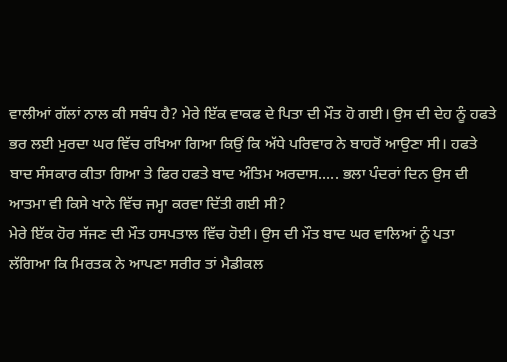ਵਾਲੀਆਂ ਗੱਲਾਂ ਨਾਲ ਕੀ ਸਬੰਧ ਹੈ? ਮੇਰੇ ਇੱਕ ਵਾਕਫ ਦੇ ਪਿਤਾ ਦੀ ਮੌਤ ਹੋ ਗਈ। ਉਸ ਦੀ ਦੇਹ ਨੂੰ ਹਫਤੇ ਭਰ ਲਈ ਮੁਰਦਾ ਘਰ ਵਿੱਚ ਰਖਿਆ ਗਿਆ ਕਿਉਂ ਕਿ ਅੱਧੇ ਪਰਿਵਾਰ ਨੇ ਬਾਹਰੋਂ ਆਉਣਾ ਸੀ। ਹਫਤੇ ਬਾਦ ਸੰਸਕਾਰ ਕੀਤਾ ਗਿਆ ਤੇ ਫਿਰ ਹਫਤੇ ਬਾਦ ਅੰਤਿਮ ਅਰਦਾਸ..... ਭਲਾ ਪੰਦਰਾਂ ਦਿਨ ਉਸ ਦੀ ਆਤਮਾ ਵੀ ਕਿਸੇ ਖਾਨੇ ਵਿੱਚ ਜਮ੍ਹਾ ਕਰਵਾ ਦਿੱਤੀ ਗਈ ਸੀ?
ਮੇਰੇ ਇੱਕ ਹੋਰ ਸੱਜਣ ਦੀ ਮੌਤ ਹਸਪਤਾਲ ਵਿੱਚ ਹੋਈ। ਉਸ ਦੀ ਮੌਤ ਬਾਦ ਘਰ ਵਾਲਿਆਂ ਨੂੰ ਪਤਾ
ਲੱਗਿਆ ਕਿ ਮਿਰਤਕ ਨੇ ਆਪਣਾ ਸਰੀਰ ਤਾਂ ਮੈਡੀਕਲ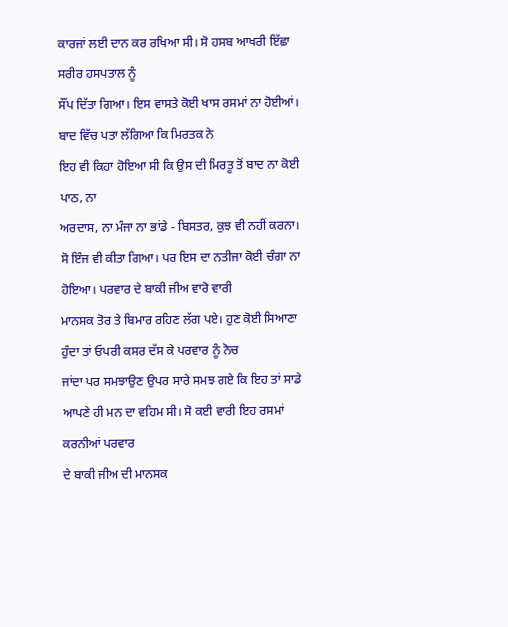ਕਾਰਜਾਂ ਲਈ ਦਾਨ ਕਰ ਰਖਿਆ ਸੀ। ਸੋ ਹਸਬ ਆਖਰੀ ਇੱਛਾ ਸਰੀਰ ਹਸਪਤਾਲ ਨੂੰ
ਸੌਂਪ ਦਿੱਤਾ ਗਿਆ। ਇਸ ਵਾਸਤੇ ਕੋਈ ਖਾਸ ਰਸਮਾਂ ਨਾ ਹੋਈਆਂ। ਬਾਦ ਵਿੱਚ ਪਤਾ ਲੱਗਿਆ ਕਿ ਮਿਰਤਕ ਨੇ
ਇਹ ਵੀ ਕਿਹਾ ਹੋਇਆ ਸੀ ਕਿ ਉਸ ਦੀ ਮਿਰਤੂ ਤੋਂ ਬਾਦ ਨਾ ਕੋਈ ਪਾਠ, ਨਾ
ਅਰਦਾਸ, ਨਾ ਮੰਜਾ ਨਾ ਭਾਂਡੇ - ਬਿਸਤਰ, ਕੁਝ ਵੀ ਨਹੀਂ ਕਰਨਾ। ਸੋ ਇੰਜ ਵੀ ਕੀਤਾ ਗਿਆ। ਪਰ ਇਸ ਦਾ ਨਤੀਜਾ ਕੋਈ ਚੰਗਾ ਨਾ ਹੋਇਆ। ਪਰਵਾਰ ਦੇ ਬਾਕੀ ਜੀਅ ਵਾਰੋ ਵਾਰੀ
ਮਾਨਸਕ ਤੋਰ ਤੇ ਬਿਮਾਰ ਰਹਿਣ ਲੱਗ ਪਏ। ਹੁਣ ਕੋਈ ਸਿਆਣਾ ਹੁੰਦਾ ਤਾਂ ਓਪਰੀ ਕਸਰ ਦੱਸ ਕੇ ਪਰਵਾਰ ਨੂੰ ਨੋਚ
ਜਾਂਦਾ ਪਰ ਸਮਝਾਉਣ ਉਪਰ ਸਾਰੇ ਸਮਝ ਗਏ ਕਿ ਇਹ ਤਾਂ ਸਾਡੇ ਆਪਣੇ ਹੀ ਮਨ ਦਾ ਵਹਿਮ ਸੀ। ਸੋ ਕਈ ਵਾਰੀ ਇਹ ਰਸਮਾਂ ਕਰਨੀਆਂ ਪਰਵਾਰ
ਦੇ ਬਾਕੀ ਜੀਅ ਦੀ ਮਾਨਸਕ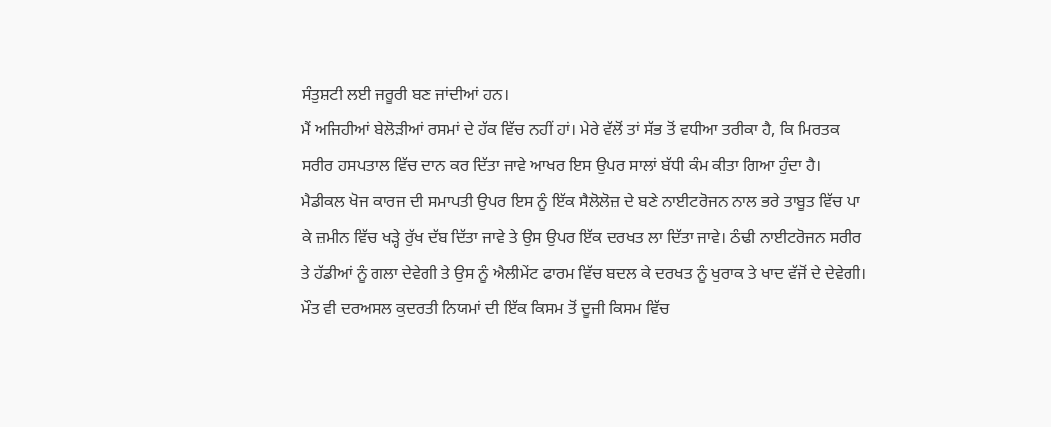ਸੰਤੁਸ਼ਟੀ ਲਈ ਜਰੂਰੀ ਬਣ ਜਾਂਦੀਆਂ ਹਨ।
ਮੈਂ ਅਜਿਹੀਆਂ ਬੇਲੋੜੀਆਂ ਰਸਮਾਂ ਦੇ ਹੱਕ ਵਿੱਚ ਨਹੀਂ ਹਾਂ। ਮੇਰੇ ਵੱਲੋਂ ਤਾਂ ਸੱਭ ਤੋਂ ਵਧੀਆ ਤਰੀਕਾ ਹੈ, ਕਿ ਮਿਰਤਕ ਸਰੀਰ ਹਸਪਤਾਲ ਵਿੱਚ ਦਾਨ ਕਰ ਦਿੱਤਾ ਜਾਵੇ ਆਖਰ ਇਸ ਉਪਰ ਸਾਲਾਂ ਬੱਧੀ ਕੰਮ ਕੀਤਾ ਗਿਆ ਹੁੰਦਾ ਹੈ। ਮੈਡੀਕਲ ਖੋਜ ਕਾਰਜ ਦੀ ਸਮਾਪਤੀ ਉਪਰ ਇਸ ਨੂੰ ਇੱਕ ਸੈਲੋਲੋਜ਼ ਦੇ ਬਣੇ ਨਾਈਟਰੋਜਨ ਨਾਲ ਭਰੇ ਤਾਬੂਤ ਵਿੱਚ ਪਾ ਕੇ ਜ਼ਮੀਨ ਵਿੱਚ ਖੜ੍ਹੇ ਰੁੱਖ ਦੱਬ ਦਿੱਤਾ ਜਾਵੇ ਤੇ ਉਸ ਉਪਰ ਇੱਕ ਦਰਖਤ ਲਾ ਦਿੱਤਾ ਜਾਵੇ। ਠੰਢੀ ਨਾਈਟਰੋਜਨ ਸਰੀਰ ਤੇ ਹੱਡੀਆਂ ਨੂੰ ਗਲਾ ਦੇਵੇਗੀ ਤੇ ਉਸ ਨੂੰ ਐਲੀਮੇਂਟ ਫਾਰਮ ਵਿੱਚ ਬਦਲ ਕੇ ਦਰਖਤ ਨੂੰ ਖੁਰਾਕ ਤੇ ਖਾਦ ਵੱਜੋਂ ਦੇ ਦੇਵੇਗੀ। ਮੌਤ ਵੀ ਦਰਅਸਲ ਕੁਦਰਤੀ ਨਿਯਮਾਂ ਦੀ ਇੱਕ ਕਿਸਮ ਤੋਂ ਦੂਜੀ ਕਿਸਮ ਵਿੱਚ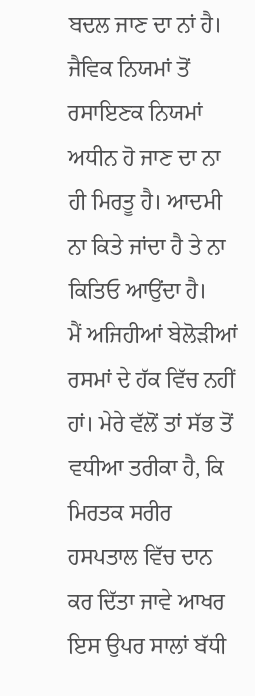ਬਦਲ ਜਾਣ ਦਾ ਨਾਂ ਹੈ। ਜੈਵਿਕ ਨਿਯਮਾਂ ਤੋਂ ਰਸਾਇਣਕ ਨਿਯਮਾਂ ਅਧੀਨ ਹੋ ਜਾਣ ਦਾ ਨਾ ਹੀ ਮਿਰਤੂ ਹੈ। ਆਦਮੀ ਨਾ ਕਿਤੇ ਜਾਂਦਾ ਹੈ ਤੇ ਨਾ ਕਿਤਿਓ ਆਉਂਦਾ ਹੈ।
ਮੈਂ ਅਜਿਹੀਆਂ ਬੇਲੋੜੀਆਂ ਰਸਮਾਂ ਦੇ ਹੱਕ ਵਿੱਚ ਨਹੀਂ ਹਾਂ। ਮੇਰੇ ਵੱਲੋਂ ਤਾਂ ਸੱਭ ਤੋਂ ਵਧੀਆ ਤਰੀਕਾ ਹੈ, ਕਿ ਮਿਰਤਕ ਸਰੀਰ ਹਸਪਤਾਲ ਵਿੱਚ ਦਾਨ ਕਰ ਦਿੱਤਾ ਜਾਵੇ ਆਖਰ ਇਸ ਉਪਰ ਸਾਲਾਂ ਬੱਧੀ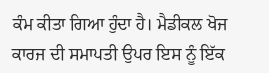ਕੰਮ ਕੀਤਾ ਗਿਆ ਹੁੰਦਾ ਹੈ। ਮੈਡੀਕਲ ਖੋਜ ਕਾਰਜ ਦੀ ਸਮਾਪਤੀ ਉਪਰ ਇਸ ਨੂੰ ਇੱਕ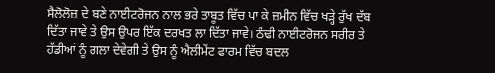ਸੈਲੋਲੋਜ਼ ਦੇ ਬਣੇ ਨਾਈਟਰੋਜਨ ਨਾਲ ਭਰੇ ਤਾਬੂਤ ਵਿੱਚ ਪਾ ਕੇ ਜ਼ਮੀਨ ਵਿੱਚ ਖੜ੍ਹੇ ਰੁੱਖ ਦੱਬ ਦਿੱਤਾ ਜਾਵੇ ਤੇ ਉਸ ਉਪਰ ਇੱਕ ਦਰਖਤ ਲਾ ਦਿੱਤਾ ਜਾਵੇ। ਠੰਢੀ ਨਾਈਟਰੋਜਨ ਸਰੀਰ ਤੇ ਹੱਡੀਆਂ ਨੂੰ ਗਲਾ ਦੇਵੇਗੀ ਤੇ ਉਸ ਨੂੰ ਐਲੀਮੇਂਟ ਫਾਰਮ ਵਿੱਚ ਬਦਲ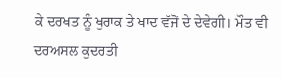ਕੇ ਦਰਖਤ ਨੂੰ ਖੁਰਾਕ ਤੇ ਖਾਦ ਵੱਜੋਂ ਦੇ ਦੇਵੇਗੀ। ਮੌਤ ਵੀ ਦਰਅਸਲ ਕੁਦਰਤੀ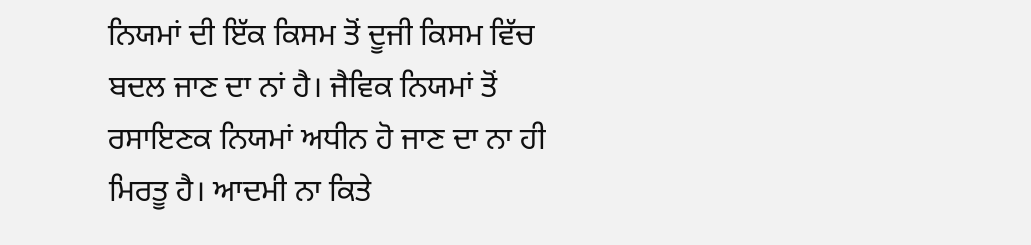ਨਿਯਮਾਂ ਦੀ ਇੱਕ ਕਿਸਮ ਤੋਂ ਦੂਜੀ ਕਿਸਮ ਵਿੱਚ ਬਦਲ ਜਾਣ ਦਾ ਨਾਂ ਹੈ। ਜੈਵਿਕ ਨਿਯਮਾਂ ਤੋਂ ਰਸਾਇਣਕ ਨਿਯਮਾਂ ਅਧੀਨ ਹੋ ਜਾਣ ਦਾ ਨਾ ਹੀ ਮਿਰਤੂ ਹੈ। ਆਦਮੀ ਨਾ ਕਿਤੇ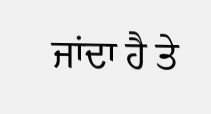ਜਾਂਦਾ ਹੈ ਤੇ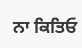ਨਾ ਕਿਤਿਓ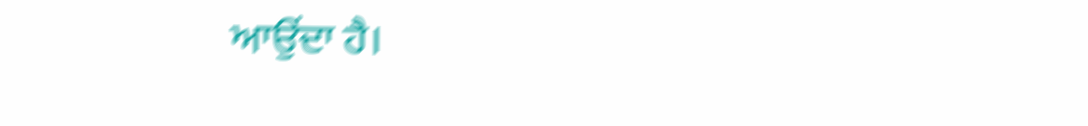ਆਉਂਦਾ ਹੈ।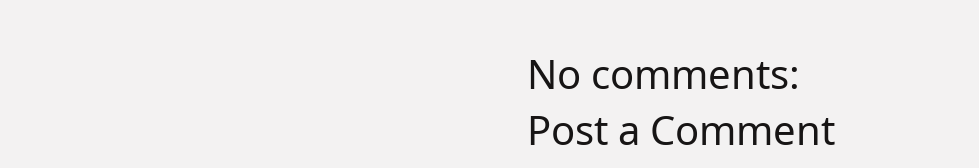No comments:
Post a Comment